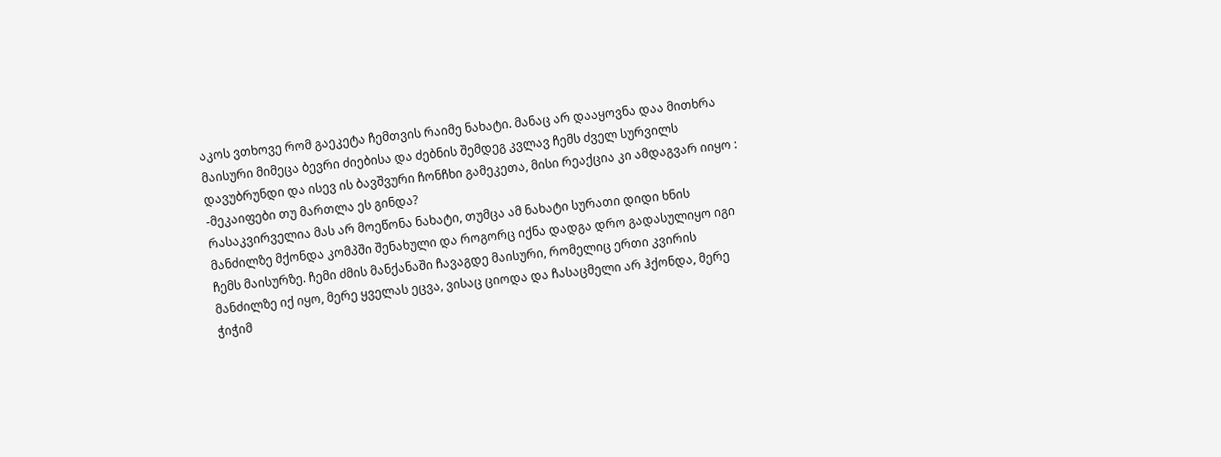აკოს ვთხოვე რომ გაეკეტა ჩემთვის რაიმე ნახატი. მანაც არ დააყოვნა დაა მითხრა მაისური მიმეცა ბევრი ძიებისა და ძებნის შემდეგ კვლავ ჩემს ძველ სურვილს დავუბრუნდი და ისევ ის ბავშვური ჩონჩხი გამეკეთა, მისი რეაქცია კი ამდაგვარ იიყო :
-მეკაიფები თუ მართლა ეს გინდა?
რასაკვირველია მას არ მოეწონა ნახატი, თუმცა ამ ნახატი სურათი დიდი ხნის მანძილზე მქონდა კომპში შენახული და როგორც იქნა დადგა დრო გადასულიყო იგი ჩემს მაისურზე. ჩემი ძმის მანქანაში ჩავაგდე მაისური, რომელიც ერთი კვირის მანძილზე იქ იყო, მერე ყველას ეცვა, ვისაც ციოდა და ჩასაცმელი არ ჰქონდა, მერე ჭიჭიმ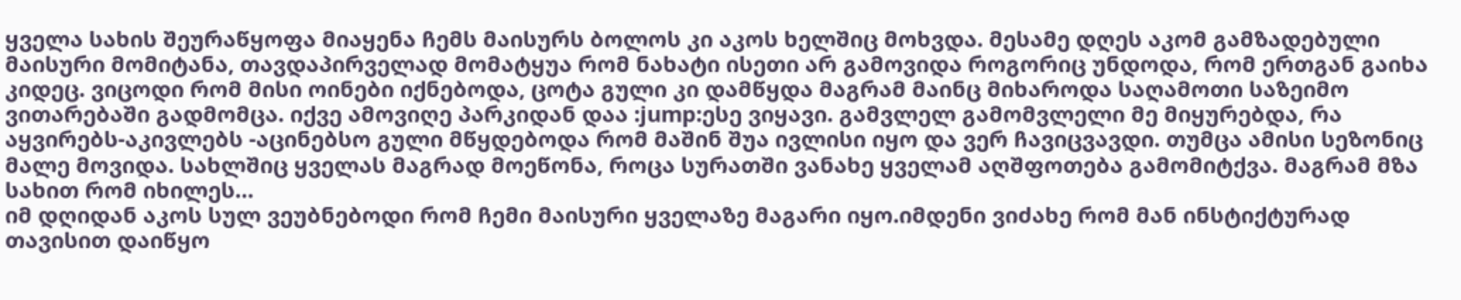ყველა სახის შეურაწყოფა მიაყენა ჩემს მაისურს ბოლოს კი აკოს ხელშიც მოხვდა. მესამე დღეს აკომ გამზადებული მაისური მომიტანა, თავდაპირველად მომატყუა რომ ნახატი ისეთი არ გამოვიდა როგორიც უნდოდა, რომ ერთგან გაიხა კიდეც. ვიცოდი რომ მისი ოინები იქნებოდა, ცოტა გული კი დამწყდა მაგრამ მაინც მიხაროდა საღამოთი საზეიმო ვითარებაში გადმომცა. იქვე ამოვიღე პარკიდან დაა :jump:ესე ვიყავი. გამვლელ გამომვლელი მე მიყურებდა, რა აყვირებს-აკივლებს -აცინებსო გული მწყდებოდა რომ მაშინ შუა ივლისი იყო და ვერ ჩავიცვავდი. თუმცა ამისი სეზონიც მალე მოვიდა. სახლშიც ყველას მაგრად მოეწონა, როცა სურათში ვანახე ყველამ აღშფოთება გამომიტქვა. მაგრამ მზა სახით რომ იხილეს…
იმ დღიდან აკოს სულ ვეუბნებოდი რომ ჩემი მაისური ყველაზე მაგარი იყო.იმდენი ვიძახე რომ მან ინსტიქტურად თავისით დაიწყო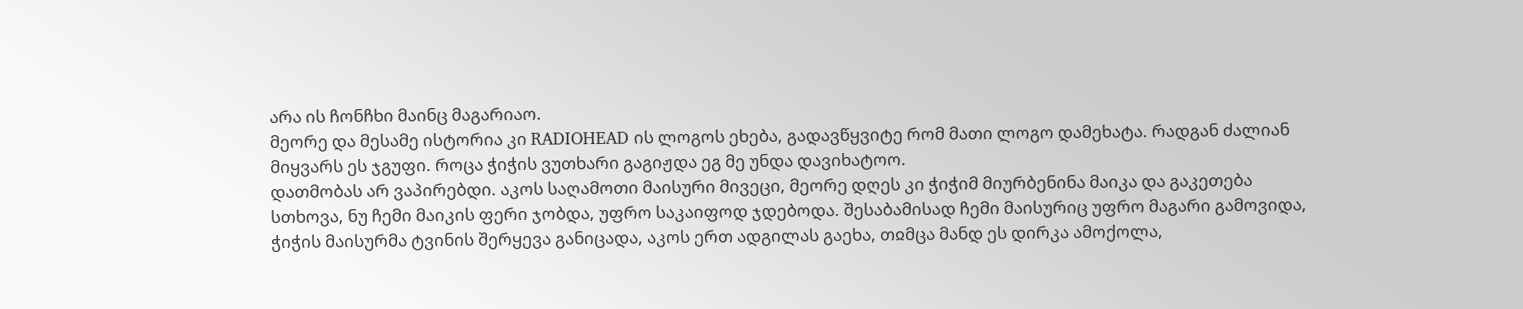არა ის ჩონჩხი მაინც მაგარიაო.
მეორე და მესამე ისტორია კი RADIOHEAD ის ლოგოს ეხება, გადავწყვიტე რომ მათი ლოგო დამეხატა. რადგან ძალიან მიყვარს ეს ჯგუფი. როცა ჭიჭის ვუთხარი გაგიჟდა ეგ მე უნდა დავიხატოო.
დათმობას არ ვაპირებდი. აკოს საღამოთი მაისური მივეცი, მეორე დღეს კი ჭიჭიმ მიურბენინა მაიკა და გაკეთება სთხოვა, ნუ ჩემი მაიკის ფერი ჯობდა, უფრო საკაიფოდ ჯდებოდა. შესაბამისად ჩემი მაისურიც უფრო მაგარი გამოვიდა, ჭიჭის მაისურმა ტვინის შერყევა განიცადა, აკოს ერთ ადგილას გაეხა, თჲმცა მანდ ეს დირკა ამოქოლა,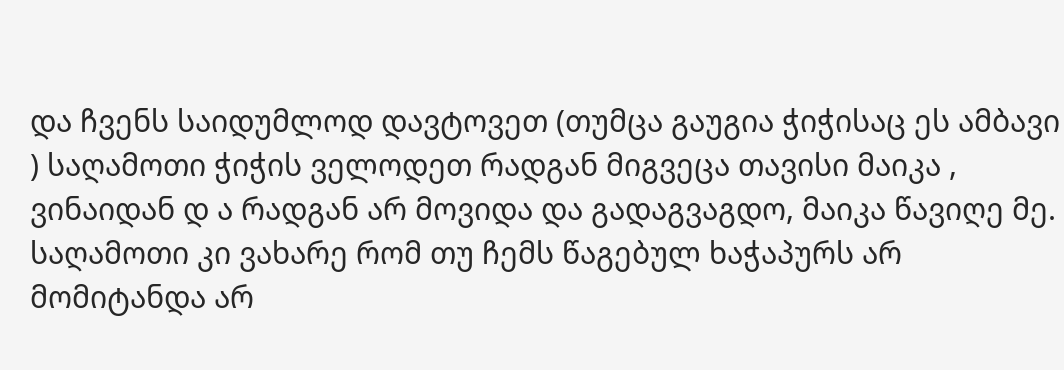და ჩვენს საიდუმლოდ დავტოვეთ (თუმცა გაუგია ჭიჭისაც ეს ამბავი
) საღამოთი ჭიჭის ველოდეთ რადგან მიგვეცა თავისი მაიკა , ვინაიდან დ ა რადგან არ მოვიდა და გადაგვაგდო, მაიკა წავიღე მე. საღამოთი კი ვახარე რომ თუ ჩემს წაგებულ ხაჭაპურს არ მომიტანდა არ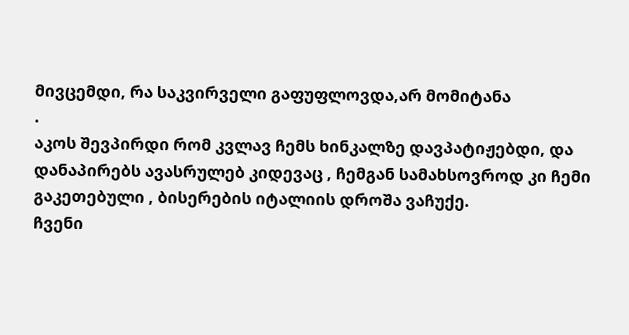მივცემდი, რა საკვირველი გაფუფლოვდა,არ მომიტანა
.
აკოს შევპირდი რომ კვლავ ჩემს ხინკალზე დავპატიჟებდი, და დანაპირებს ავასრულებ კიდევაც , ჩემგან სამახსოვროდ კი ჩემი გაკეთებული , ბისერების იტალიის დროშა ვაჩუქე.
ჩვენი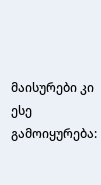მაისურები კი ესე გამოიყურება: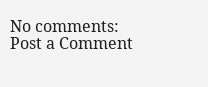No comments:
Post a Comment